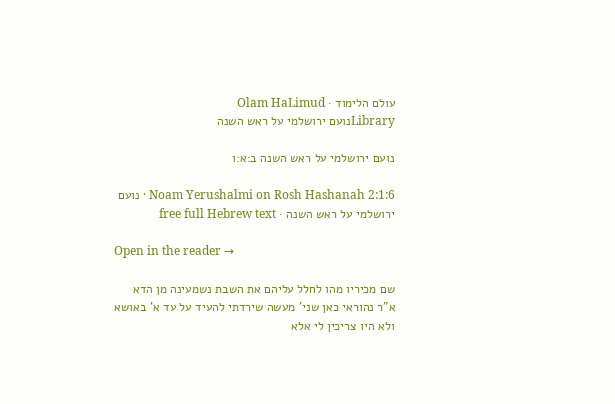עולם הלימוד · Olam HaLimud
Libraryנועם ירושלמי על ראש השנה

נועם ירושלמי על ראש השנה ב:א:ו

Noam Yerushalmi on Rosh Hashanah 2:1:6 · נועם ירושלמי על ראש השנה · free full Hebrew text

Open in the reader →

שם מכיריו מהו לחלל עליהם את השבת נשמעינה מן הדא א"ר נהוראי כאן שני' מעשה שירדתי להעיד על עד א' באושא ולא היו צריכין לי אלא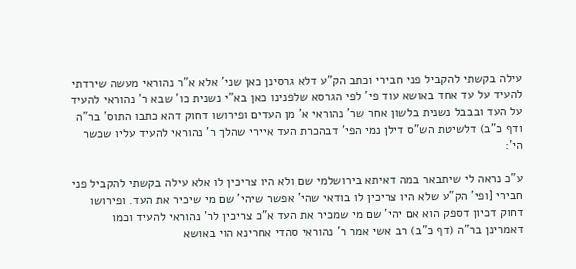עילה בקשתי להקביל פני חבירי וכתב הק"ע דלא גרסינן כאן שני' אלא א"ר נהוראי מעשה שירדתי להעיד על עד אחד באושא עוד פי' לפי הגרסא שלפנינו כאן בא"י נשנית כו' שבא ר' נהוראי להעיד על העד ובבבל נשנית בלשון אחר שר' נהוראי א' מן העדים ופירושו דחוק דהא כתבו התוס' בר"ה ודף כ"ב) דלשיטת הש"ס דילן נמי הפי' דבהכרת העד איירי שהלך ר' נהוראי להעיד עליו שכשר הי':

ע"כ נראה לי שיתבאר במה דאיתא בירושלמי שם ולא היו צריכין לו אלא עילה בקשתי להקביל פני חבירי [ופי' הק"ע שלא היו צריכין לו בודאי שהי' אפשר שיהי' שם מי שיכיר את העד. ופירושו דחוק דכיון דספק הוא אם יהי' שם מי שמכיר את העד א"כ צריכין לר' נהוראי להעיד וכמו דאמרינן בר"ה (דף כ"ב) רב אשי אמר ר' נהוראי סהדי אחרינא הוי באושא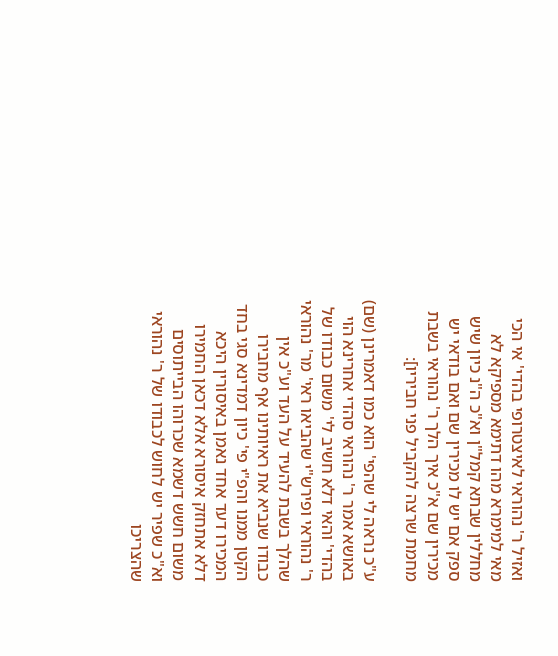ואזיל ר' נהוראי לאיצטרופי בהדי' אי הכי מאי למימרא מהו דתימא מספיקא לא מחללין שבתא קמל"ן וא"כ ה"נ כיון שיש ספק אם יש לו מכירין שם ואם בודאי יש מכירין שם א"כ איך הלך ר' נהוראי בשבת מחמת שרצה להקביל פני חביריו]:

ע"כ נראה לי שהפי' הוא כמו דאמרינן (שם) באושא אמר ר' נהוראי סהדי אחרינא הוי בהדי' והאי דלא חשיב לי' משום כבודו של ר' נהוראי ופירש"י שהביאו ראי' מר' נהוראי שהלך בשבת להעיד על העד וע"כ אין כבודו שנביא את ראיותינו אף מחבירו הקטן ממנו והפ"י פי' כיון דמדינא סגי בחד המכירו דעד אחד נאמן באיסורין היכא דלא אתחזק איסורא אלא דכאן החמירו משום חשש דשמא שכרוהו הבייתוסים וא"כ שפיר יש לחוש לכבודו של ר' נהוראי שהצריכו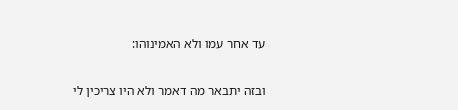עד אחר עמו ולא האמינוהו:

ובזה יתבאר מה דאמר ולא היו צריכין לי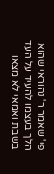פי' שאמר ר' נהוראי שהוא הלך בעצמו להעיד על העד בשבת ואמאי לא מצאו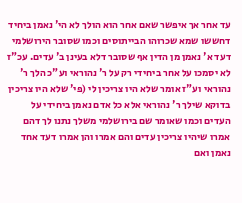עד אחר אך איפשר שאם אחר הוא הולך לא הי' נאמן ביחיד דחששו שמא שכרוהו הבייתוסים וכמו שסובר הירושלמי דעד א' נאמן מן הדין אף שסובר דלא בעינן ב' עדים. עכ"ז לא יסמכו על אחר ביחידי רק על ר' נהוראי וע"כ הלך ר' נהוראי וע"ז אומר שלא היו צריכין לי (פי' שלא היו צריכין בדוקא שילך ר' נהוראי אלא כל אדם נאמן ביחידי על העדים וכמו שאומר שם בירושלמי משלך נתנו לך דהם אמרו שיהיו צריכין עדים והם אמרו והן אמרו דעד אחד נאמן ואם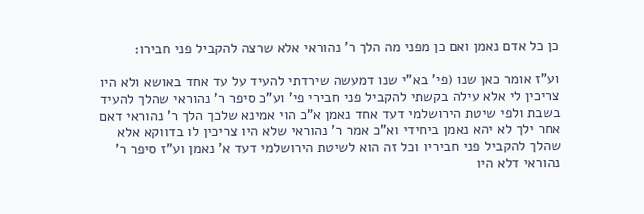כן כל אדם נאמן ואם כן מפני מה הלך ר' נהוראי אלא שרצה להקביל פני חבירו:

וע"ז אומר כאן שנו (פי' בא"י שנו דמעשה שירדתי להעיד על עד אחד באושא ולא היו צריכין לי אלא עילה בקשתי להקביל פני חבירי פי' וע"כ סיפר ר' נהוראי שהלך להעיד בשבת ולפי שיטת הירושלמי דעד אחד נאמן א"כ הוי אמינא שלכך הלך ר' נהוראי דאם אחר ילך לא יהא נאמן ביחידי וא"כ אמר ר' נהוראי שלא היו צריכין לו בדווקא אלא שהלך להקביל פני חביריו וכל זה הוא לשיטת הירושלמי דעד א' נאמן וע"ז סיפר ר' נהוראי דלא היו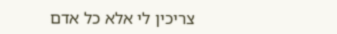צריכין לי אלא כל אדם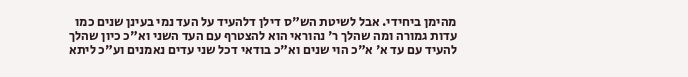מהימן ביחידי. אבל לשיטת הש"ס דילן דלהעיד על העד נמי בעינן שנים כמו עדות גמורה ומה שהלך ר' נהוראי הוא להצטרף עם העד השני וא"כ כיון שהלך להעיד עם עד א' א"כ הוי שנים וא"כ בודאי דכל שני עדים נאמנים וע"כ ליתא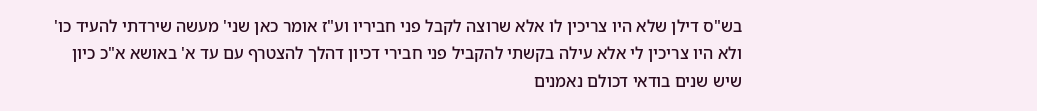בש"ס דילן שלא היו צריכין לו אלא שרוצה לקבל פני חביריו וע"ז אומר כאן שני' מעשה שירדתי להעיד כו' ולא היו צריכין לי אלא עילה בקשתי להקביל פני חבירי דכיון דהלך להצטרף עם עד א' באושא א"כ כיון שיש שנים בודאי דכולם נאמנים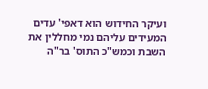ועיקר החידוש הוא דאפי' עדים המעידים עליהם נמי מחללין את השבת וכמש"כ התוס' בר"ה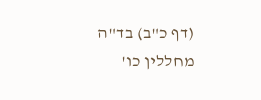(דף כ"ב) בד"ה מחללין כו'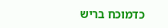כדמוכח בריש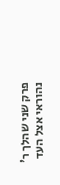פרק שני שהלך ר' נהוראי אצל העד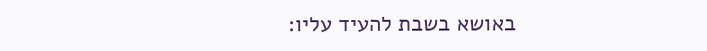באושא בשבת להעיד עליו: